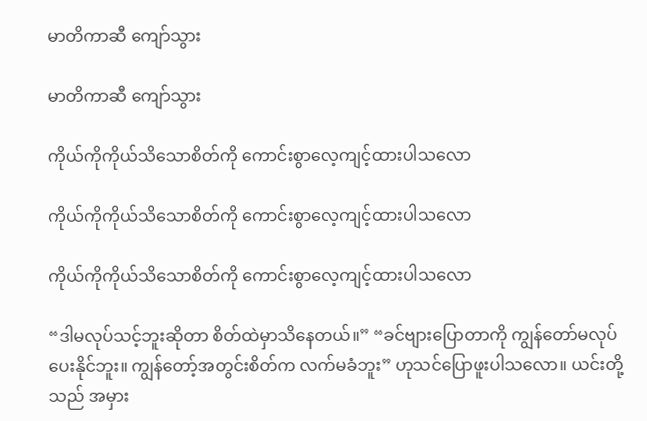မာတိကာဆီ ကျော်သွား

မာတိကာဆီ ကျော်သွား

ကိုယ်ကိုကိုယ်သိသောစိတ်ကို ကောင်းစွာလေ့ကျင့်ထားပါသလော

ကိုယ်ကိုကိုယ်သိသောစိတ်ကို ကောင်းစွာလေ့ကျင့်ထားပါသလော

ကိုယ်ကိုကိုယ်သိသောစိတ်ကို ကောင်းစွာလေ့ကျင့်ထားပါသလော

“ဒါမလုပ်သင့်ဘူးဆိုတာ စိတ်ထဲမှာသိနေတယ်။” “ခင်ဗျားပြောတာကို ကျွန်တော်မလုပ်ပေးနိုင်ဘူး။ ကျွန်တော့်အတွင်းစိတ်က လက်မခံဘူး” ဟုသင်ပြောဖူးပါသလော။ ယင်းတို့သည် အမှား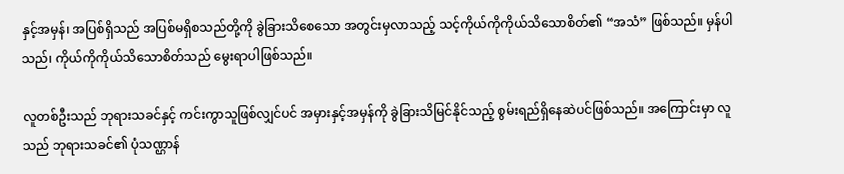နှင့်အမှန်၊ အပြစ်ရှိသည် အပြစ်မရှိစသည်တို့ကို ခွဲခြားသိစေသော အတွင်းမှလာသည့် သင့်ကိုယ်ကိုကိုယ်သိသောစိတ်၏ “အသံ” ဖြစ်သည်။ မှန်ပါသည်၊ ကိုယ်ကိုကိုယ်သိသောစိတ်သည် မွေးရာပါဖြစ်သည်။

လူတစ်ဦးသည် ဘုရားသခင်နှင့် ကင်းကွာသူဖြစ်လျှင်ပင် အမှားနှင့်အမှန်ကို ခွဲခြားသိမြင်နိုင်သည့် စွမ်းရည်ရှိနေဆဲပင်ဖြစ်သည်။ အကြောင်းမှာ လူသည် ဘုရားသခင်၏ ပုံသဏ္ဌာန်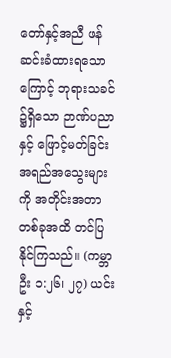တော်နှင့်အညီ ဖန်ဆင်းခံထားရသောကြောင့် ဘုရားသခင်၌ရှိသော ဉာဏ်ပညာနှင့် ဖြောင့်မတ်ခြင်းအရည်အသွေးများကို အတိုင်းအတာတစ်ခုအထိ တင်ပြနိုင်ကြသည်။ (ကမ္ဘာဦး ၁:၂၆၊ ၂၇) ယင်းနှင့်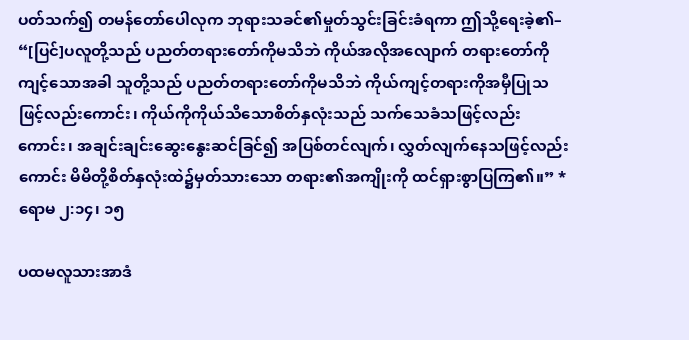ပတ်သက်၍ တမန်တော်ပေါလုက ဘုရားသခင်၏မှုတ်သွင်းခြင်းခံရကာ ဤသို့ရေးခဲ့၏– “[ပြင်]ပလူတို့သည် ပညတ်တရားတော်ကိုမသိဘဲ ကိုယ်အလိုအလျောက် တရားတော်ကိုကျင့်သောအခါ သူတို့သည် ပညတ်တရားတော်ကိုမသိဘဲ ကိုယ်ကျင့်တရားကိုအမှီပြုသဖြင့်လည်းကောင်း၊ ကိုယ်ကိုကိုယ်သိသောစိတ်နှလုံးသည် သက်သေခံသဖြင့်လည်းကောင်း၊ အချင်းချင်းဆွေးနွေးဆင်ခြင်၍ အပြစ်တင်လျက်၊ လွှတ်လျက်နေသဖြင့်လည်းကောင်း မိမိတို့စိတ်နှလုံးထဲ၌မှတ်သားသော တရား၏အကျိုးကို ထင်ရှားစွာပြကြ၏။” *ရောမ ၂:၁၄၊ ၁၅

ပထမလူသားအာဒံ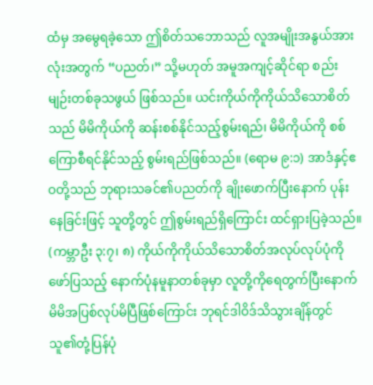ထံမှ အမွေရခဲ့သော ဤစိတ်သဘောသည် လူအမျိုးအနွယ်အားလုံးအတွက် “ပညတ်၊” သို့မဟုတ် အမူအကျင့်ဆိုင်ရာ စည်းမျဉ်းတစ်ခုသဖွယ် ဖြစ်သည်။ ယင်းကိုယ်ကိုကိုယ်သိသောစိတ်သည် မိမိကိုယ်ကို ဆန်းစစ်နိုင်သည့်စွမ်းရည်၊ မိမိကိုယ်ကို စစ်ကြောစီရင်နိုင်သည့် စွမ်းရည်ဖြစ်သည်။ (ရောမ ၉:၁) အာဒံနှင့်ဧဝတို့သည် ဘုရားသခင်၏ပညတ်ကို ချိုးဖောက်ပြီးနောက် ပုန်းနေခြင်းဖြင့် သူတို့တွင် ဤစွမ်းရည်ရှိကြောင်း ထင်ရှားပြခဲ့သည်။ (ကမ္ဘာဦး ၃:၇၊ ၈) ကိုယ်ကိုကိုယ်သိသောစိတ်အလုပ်လုပ်ပုံကို ဖော်ပြသည့် နောက်ပုံနမူနာတစ်ခုမှာ လူတို့ကိုရေတွက်ပြီးနောက် မိမိအပြစ်လုပ်မိပြီဖြစ်ကြောင်း ဘုရင်ဒါဝိဒ်သိသွားချိန်တွင် သူ၏တုံ့ပြန်ပုံ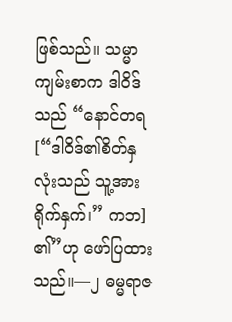ဖြစ်သည်။ သမ္မာကျမ်းစာက ဒါဝိဒ်သည် “နောင်တရ [“ဒါဝိဒ်၏စိတ်နှလုံးသည် သူ့အားရိုက်နှက်၊” ကဘ] ၏”ဟု ဖော်ပြထားသည်။—၂ ဓမ္မရာဇ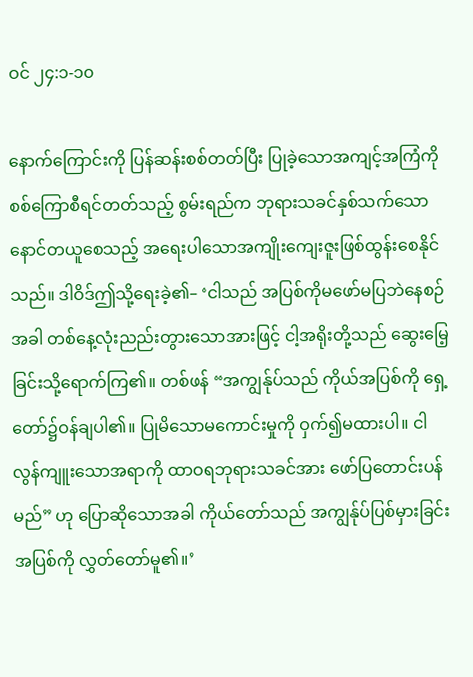ဝင် ၂၄:၁-၁၀

နောက်ကြောင်းကို ပြန်ဆန်းစစ်တတ်ပြီး ပြုခဲ့သောအကျင့်အကြံကို စစ်ကြောစီရင်တတ်သည့် စွမ်းရည်က ဘုရားသခင်နှစ်သက်သောနောင်တယူစေသည့် အရေးပါသောအကျိုးကျေးဇူးဖြစ်ထွန်းစေနိုင်သည်။ ဒါဝိဒ်ဤသို့ရေးခဲ့၏– ‘ငါသည် အပြစ်ကိုမဖော်မပြဘဲနေစဉ်အခါ တစ်နေ့လုံးညည်းတွားသောအားဖြင့် ငါ့အရိုးတို့သည် ဆွေးမြေ့ခြင်းသို့ရောက်ကြ၏။ တစ်ဖန် “အကျွန်ုပ်သည် ကိုယ်အပြစ်ကို ရှေ့တော်၌ဝန်ချပါ၏။ ပြုမိသောမကောင်းမှုကို ဝှက်၍မထားပါ။ ငါလွန်ကျူးသောအရာကို ထာဝရဘုရားသခင်အား ဖော်ပြတောင်းပန်မည်” ဟု ပြောဆိုသောအခါ ကိုယ်တော်သည် အကျွန်ုပ်ပြစ်မှားခြင်းအပြစ်ကို လွှတ်တော်မူ၏။’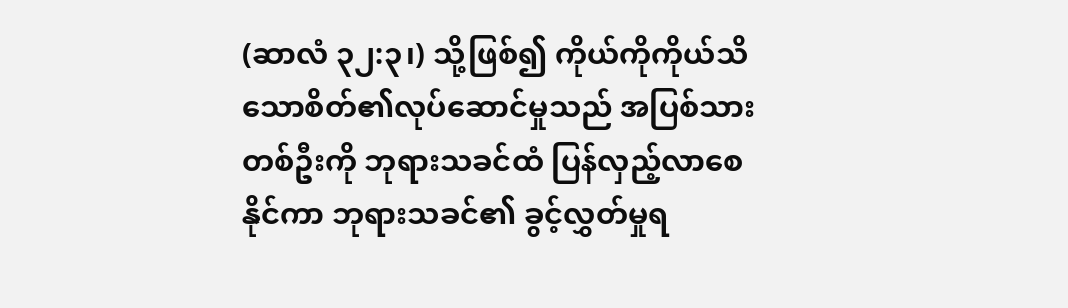(ဆာလံ ၃၂:၃၊) သို့ဖြစ်၍ ကိုယ်ကိုကိုယ်သိသောစိတ်၏လုပ်ဆောင်မှုသည် အပြစ်သားတစ်ဦးကို ဘုရားသခင်ထံ ပြန်လှည့်လာစေနိုင်ကာ ဘုရားသခင်၏ ခွင့်လွှတ်မှုရ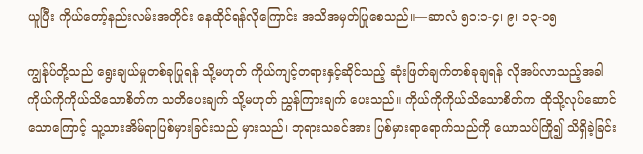ယူပြီး ကိုယ်တော့်နည်းလမ်းအတိုင်း နေထိုင်ရန်လိုကြောင်း အသိအမှတ်ပြုစေသည်။—ဆာလံ ၅၁:၁-၄၊ ၉၊ ၁၃-၁၅

ကျွန်ုပ်တို့သည် ရွေးချယ်မှုတစ်ခုပြုရန် သို့မဟုတ် ကိုယ်ကျင့်တရားနှင့်ဆိုင်သည့် ဆုံးဖြတ်ချက်တစ်ခုချရန် လိုအပ်လာသည့်အခါ ကိုယ်ကိုကိုယ်သိသောစိတ်က သတိပေးချက် သို့မဟုတ် ညွှန်ကြားချက် ပေးသည်။ ကိုယ်ကိုကိုယ်သိသောစိတ်က ထိုသို့လုပ်ဆောင်သောကြောင့် သူ့သားအိမ်ရာပြစ်မှားခြင်းသည် မှားသည်၊ ဘုရားသခင်အား ပြစ်မှားရာရောက်သည်ကို ယောသပ်ကြို၍ သိရှိခဲ့ခြင်း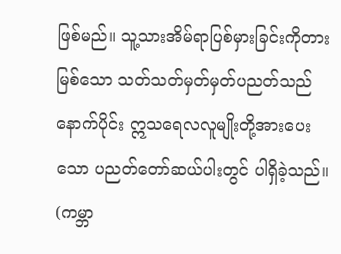ဖြစ်မည်။ သူ့သားအိမ်ရာပြစ်မှားခြင်းကိုတားမြစ်သော သတ်သတ်မှတ်မှတ်ပညတ်သည် နောက်ပိုင်း ဣသရေလလူမျိုးတို့အားပေးသော ပညတ်တော်ဆယ်ပါးတွင် ပါရှိခဲ့သည်။ (ကမ္ဘာ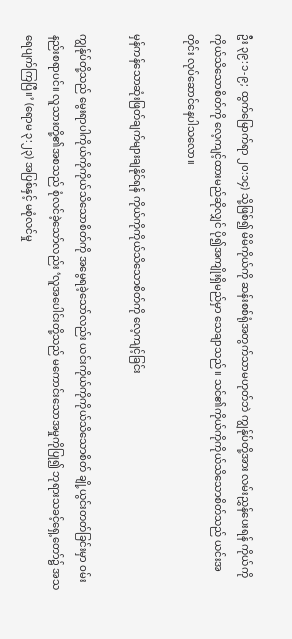ဦး ၃၉:၁-၉; ထွက်မြောက်ရာ ၂၀:၁၄) သို့ဖြစ်၍ မိမိကိုယ်ကို ဆန်းစစ်ရုံအတွက်သာမဟုတ်ဘဲ ကျွန်ုပ်တို့အား လမ်းညွှန်ပေးရန် ကိုယ်ကိုကိုယ်သိသောစိတ်ကို လေ့ကျင့်ထားမည်ဆိုလျှင် ပို၍အကျိုးရှိမည်မှာ သေချာသည်။ သင်၏ကိုယ်ကိုကိုယ်သိသောစိတ်သည် ယင်းအတိုင်း လုပ်ဆောင်နေပါသလော။

မှန်ကန်သောဆုံးဖြတ်ချက်များချနိုင်ရန် ကိုယ်ကိုကိုယ်သိသောစိတ်ကို လေ့ကျင့်ခြင်း

ကျွန်ုပ်တို့သည် မွေးရာပါကိုယ်ကိုကိုယ်သိသောစိတ်ကို အမွေရခဲ့သော်လည်း ယင်းကိုယ်ကိုကိုယ်သိသောစိတ် ချို့ယွင်းတတ်ခြင်းမှာ ဝမ်းနည်းစရာပင်။ လူသားတို့၏အစသည် စုံလင်ခဲ့သော်လည်း ‘လူအပေါင်းတို့သည် မကောင်းသောအမှုကိုပြု၍ ဘုရားသခင့်ရှေ့တော်၌ အသရေပျက်ကြပြီ။’ (ရောမ ၃:၂၃) အပြစ်နှင့် မစုံလင်မှု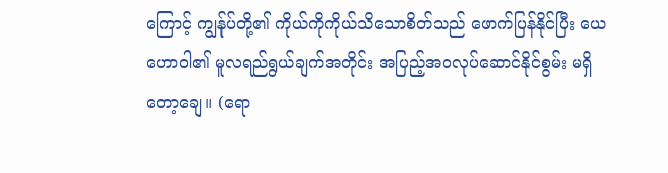ကြောင့် ကျွန်ုပ်တို့၏ ကိုယ်ကိုကိုယ်သိသောစိတ်သည် ဖောက်ပြန်နိုင်ပြီး ယေဟောဝါ၏ မူလရည်ရွယ်ချက်အတိုင်း အပြည့်အဝလုပ်ဆောင်နိုင်စွမ်း မရှိတော့ချေ။ (ရော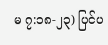မ ၇:၁၈-၂၃) ပြင်ပ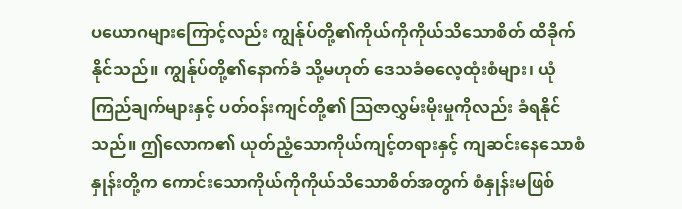ပယောဂများကြောင့်လည်း ကျွန်ုပ်တို့၏ကိုယ်ကိုကိုယ်သိသောစိတ် ထိခိုက်နိုင်သည်။ ကျွန်ုပ်တို့၏နောက်ခံ သို့မဟုတ် ဒေသခံဓလေ့ထုံးစံများ၊ ယုံကြည်ချက်များနှင့် ပတ်ဝန်းကျင်တို့၏ ဩဇာလွှမ်းမိုးမှုကိုလည်း ခံရနိုင်သည်။ ဤလောက၏ ယုတ်ညံ့သောကိုယ်ကျင့်တရားနှင့် ကျဆင်းနေသောစံနှုန်းတို့က ကောင်းသောကိုယ်ကိုကိုယ်သိသောစိတ်အတွက် စံနှုန်းမဖြစ်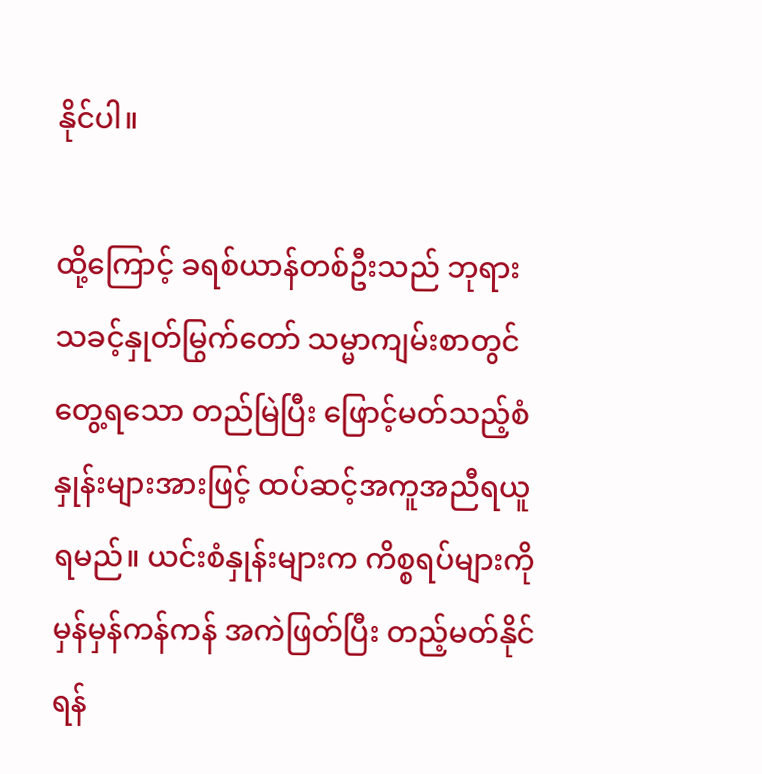နိုင်ပါ။

ထို့ကြောင့် ခရစ်ယာန်တစ်ဦးသည် ဘုရားသခင့်နှုတ်မြွက်တော် သမ္မာကျမ်းစာတွင်တွေ့ရသော တည်မြဲပြီး ဖြောင့်မတ်သည့်စံနှုန်းများအားဖြင့် ထပ်ဆင့်အကူအညီရယူရမည်။ ယင်းစံနှုန်းများက ကိစ္စရပ်များကို မှန်မှန်ကန်ကန် အကဲဖြတ်ပြီး တည့်မတ်နိုင်ရန်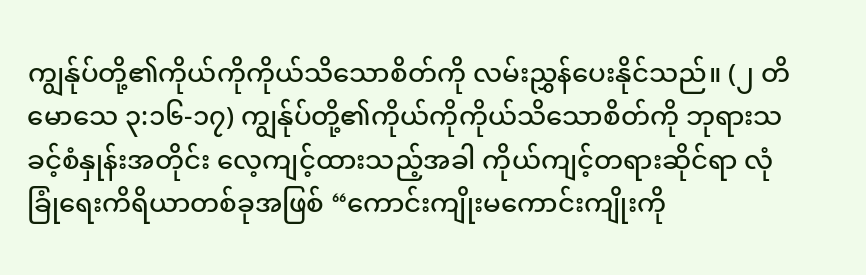ကျွန်ုပ်တို့၏ကိုယ်ကိုကိုယ်သိသောစိတ်ကို လမ်းညွှန်ပေးနိုင်သည်။ (၂ တိမောသေ ၃:၁၆-၁၇) ကျွန်ုပ်တို့၏ကိုယ်ကိုကိုယ်သိသောစိတ်ကို ဘုရားသခင့်စံနှုန်းအတိုင်း လေ့ကျင့်ထားသည့်အခါ ကိုယ်ကျင့်တရားဆိုင်ရာ လုံခြုံရေးကိရိယာတစ်ခုအဖြစ် “ကောင်းကျိုးမကောင်းကျိုးကို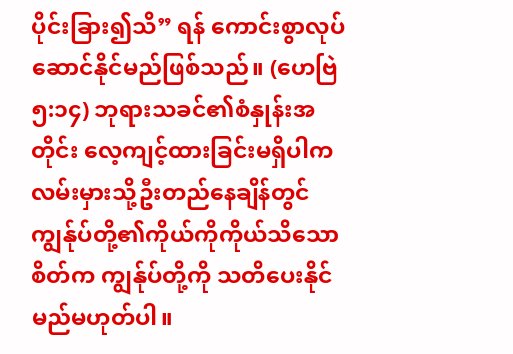ပိုင်းခြား၍သိ” ရန် ကောင်းစွာလုပ်ဆောင်နိုင်မည်ဖြစ်သည်။ (ဟေဗြဲ ၅:၁၄) ဘုရားသခင်၏စံနှုန်းအတိုင်း လေ့ကျင့်ထားခြင်းမရှိပါက လမ်းမှားသို့ဦးတည်နေချိန်တွင် ကျွန်ုပ်တို့၏ကိုယ်ကိုကိုယ်သိသောစိတ်က ကျွန်ုပ်တို့ကို သတိပေးနိုင်မည်မဟုတ်ပါ။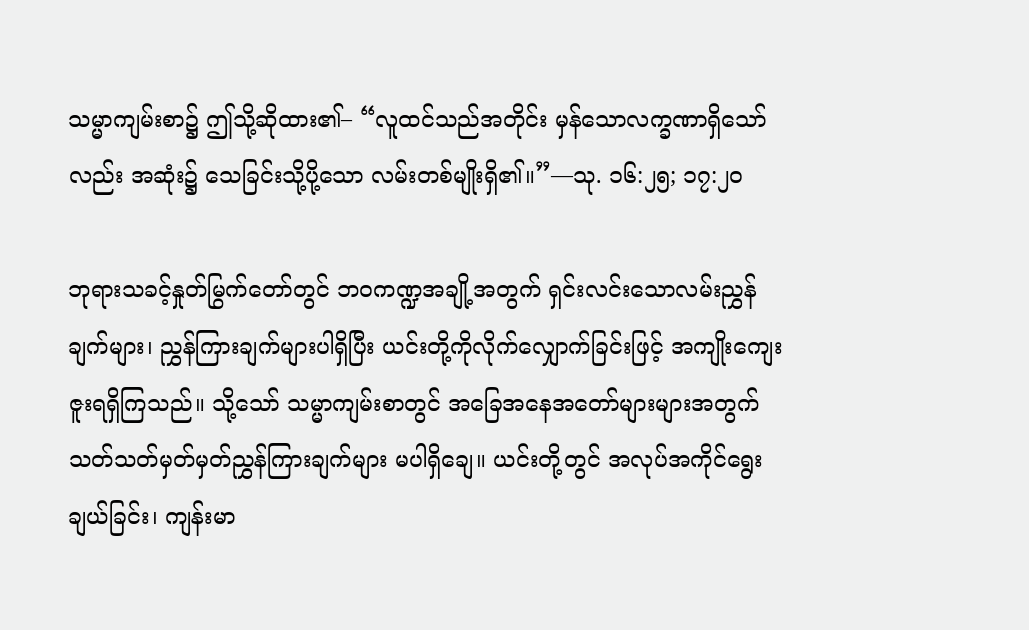သမ္မာကျမ်းစာ၌ ဤသို့ဆိုထား၏– “လူထင်သည်အတိုင်း မှန်သောလက္ခဏာရှိသော်လည်း အဆုံး၌ သေခြင်းသို့ပို့သော လမ်းတစ်မျိုးရှိ၏။”—သု. ၁၆:၂၅; ၁၇:၂၀

ဘုရားသခင့်နှုတ်မြွက်တော်တွင် ဘဝကဏ္ဍအချို့အတွက် ရှင်းလင်းသောလမ်းညွှန်ချက်များ၊ ညွှန်ကြားချက်များပါရှိပြီး ယင်းတို့ကိုလိုက်လျှောက်ခြင်းဖြင့် အကျိုးကျေးဇူးရရှိကြသည်။ သို့သော် သမ္မာကျမ်းစာတွင် အခြေအနေအတော်များများအတွက် သတ်သတ်မှတ်မှတ်ညွှန်ကြားချက်များ မပါရှိချေ။ ယင်းတို့တွင် အလုပ်အကိုင်ရွေးချယ်ခြင်း၊ ကျန်းမာ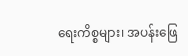ရေးကိစ္စများ၊ အပန်းဖြေ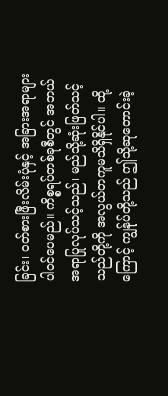ခြင်း၊ ဝတ်စားဖြီးလိမ်းပုံနှင့် အခြားအရာများ ပါဝင်ပေမည်။ ကိစ္စရပ်တစ်ခုစီတွင် အဘယ်အရာပြုလုပ်သင့်သည်၊ မည်သို့ဆုံးဖြတ်သင့်သည်တို့ကို အလွယ်တကူမသိရှိနိုင်ပါ။ ထို့ကြောင့် ကျွန်ုပ်တို့သည် ဤသို့ဆုတောင်းခဲ့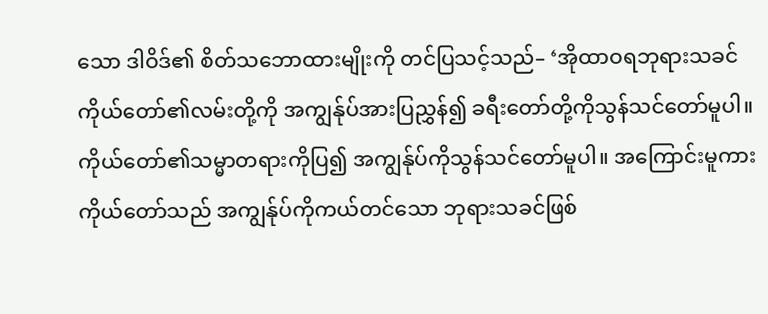သော ဒါဝိဒ်၏ စိတ်သဘောထားမျိုးကို တင်ပြသင့်သည်– ‘အိုထာဝရဘုရားသခင် ကိုယ်တော်၏လမ်းတို့ကို အကျွန်ုပ်အားပြညွှန်၍ ခရီးတော်တို့ကိုသွန်သင်တော်မူပါ။ ကိုယ်တော်၏သမ္မာတရားကိုပြ၍ အကျွန်ုပ်ကိုသွန်သင်တော်မူပါ။ အကြောင်းမူကား ကိုယ်တော်သည် အကျွန်ုပ်ကိုကယ်တင်သော ဘုရားသခင်ဖြစ်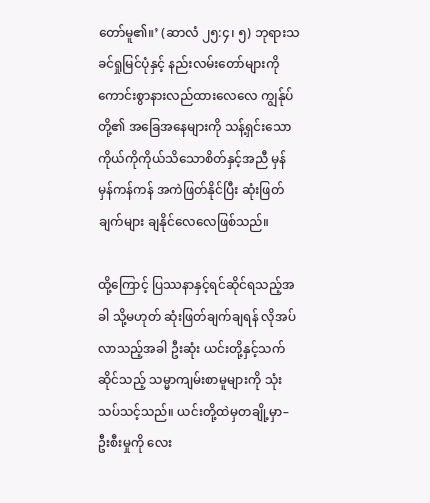တော်မူ၏။’ (ဆာလံ ၂၅:၄၊ ၅) ဘုရားသခင်ရှုမြင်ပုံနှင့် နည်းလမ်းတော်များကို ကောင်းစွာနားလည်ထားလေလေ ကျွန်ုပ်တို့၏ အခြေအနေများကို သန့်ရှင်းသောကိုယ်ကိုကိုယ်သိသောစိတ်နှင့်အညီ မှန်မှန်ကန်ကန် အကဲဖြတ်နိုင်ပြီး ဆုံးဖြတ်ချက်များ ချနိုင်လေလေဖြစ်သည်။

ထို့ကြောင့် ပြဿနာနှင့်ရင်ဆိုင်ရသည့်အခါ သို့မဟုတ် ဆုံးဖြတ်ချက်ချရန် လိုအပ်လာသည့်အခါ ဦးဆုံး ယင်းတို့နှင့်သက်ဆိုင်သည့် သမ္မာကျမ်းစာမူများကို သုံးသပ်သင့်သည်။ ယင်းတို့ထဲမှတချို့မှာ– ဦးစီးမှုကို လေး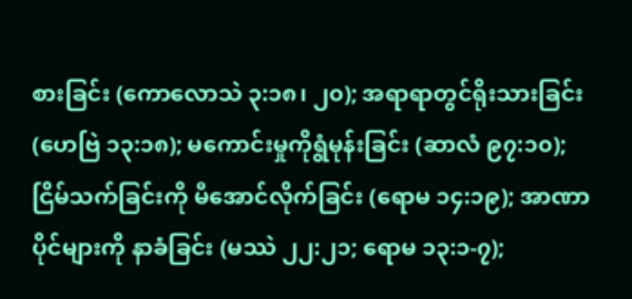စားခြင်း (ကောလောသဲ ၃:၁၈၊ ၂၀); အရာရာတွင်ရိုးသားခြင်း (ဟေဗြဲ ၁၃:၁၈); မကောင်းမှုကိုရွံမုန်းခြင်း (ဆာလံ ၉၇:၁၀); ငြိမ်သက်ခြင်းကို မီအောင်လိုက်ခြင်း (ရောမ ၁၄:၁၉); အာဏာပိုင်များကို နာခံခြင်း (မဿဲ ၂၂:၂၁; ရောမ ၁၃:၁-၇);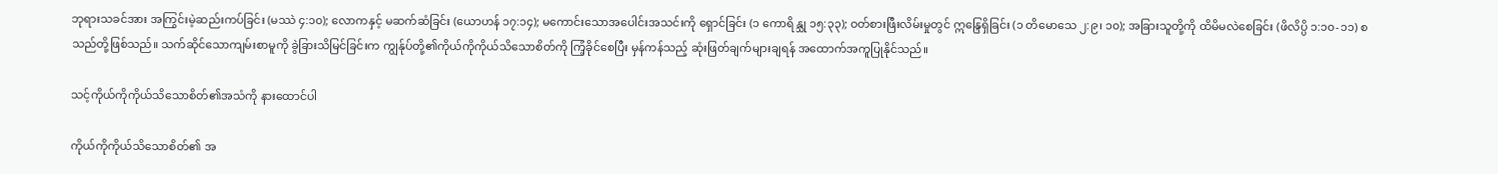ဘုရားသခင်အား အကြွင်းမဲ့ဆည်းကပ်ခြင်း (မဿဲ ၄:၁၀); လောကနှင့် မဆက်ဆံခြင်း (ယောဟန် ၁၇:၁၄); မကောင်းသောအပေါင်းအသင်းကို ရှောင်ခြင်း (၁ ကောရိန္သု ၁၅:၃၃); ဝတ်စားဖြီးလိမ်းမှုတွင် ဣန္ဒြေရှိခြင်း (၁ တိမောသေ ၂:၉၊ ၁၀); အခြားသူတို့ကို ထိမိမလဲစေခြင်း (ဖိလိပ္ပိ ၁:၁၀-၁၁) စသည်တို့ဖြစ်သည်။ သက်ဆိုင်သောကျမ်းစာမူကို ခွဲခြားသိမြင်ခြင်းက ကျွန်ုပ်တို့၏ကိုယ်ကိုကိုယ်သိသောစိတ်ကို ကြံ့ခိုင်စေပြီး မှန်ကန်သည့် ဆုံးဖြတ်ချက်များချရန် အထောက်အကူပြုနိုင်သည်။

သင့်ကိုယ်ကိုကိုယ်သိသောစိတ်၏အသံကို နားထောင်ပါ

ကိုယ်ကိုကိုယ်သိသောစိတ်၏ အ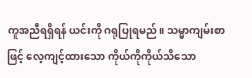ကူအညီရရှိရန် ယင်းကို ဂရုပြုရမည်။ သမ္မာကျမ်းစာဖြင့် လေ့ကျင့်ထားသော ကိုယ်ကိုကိုယ်သိသော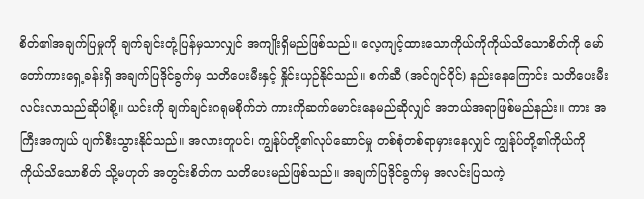စိတ်၏အချက်ပြမှုကို ချက်ချင်းတုံ့ပြန်မှသာလျှင် အကျိုးရှိမည်ဖြစ်သည်။ လေ့ကျင့်ထားသောကိုယ်ကိုကိုယ်သိသောစိတ်ကို မော်တော်ကားရှေ့ခန်းရှိ အချက်ပြဒိုင်ခွက်မှ သတိပေးမီးနှင့် နှိုင်းယှဉ်နိုင်သည်။ စက်ဆီ (အင်ဂျင်ဝိုင်) နည်းနေကြောင်း သတိပေးမီးလင်းလာသည်ဆိုပါစို့။ ယင်းကို ချက်ချင်းဂရုမစိုက်ဘဲ ကားကိုဆက်မောင်းနေမည်ဆိုလျှင် အဘယ်အရာဖြစ်မည်နည်း။ ကား အကြီးအကျယ် ပျက်စီးသွားနိုင်သည်။ အလားတူပင်၊ ကျွန်ုပ်တို့၏လုပ်ဆောင်မှု တစ်စုံတစ်ရာမှားနေလျှင် ကျွန်ုပ်တို့၏ကိုယ်ကိုကိုယ်သိသောစိတ် သို့မဟုတ် အတွင်းစိတ်က သတိပေးမည်ဖြစ်သည်။ အချက်ပြဒိုင်ခွက်မှ အလင်းပြသကဲ့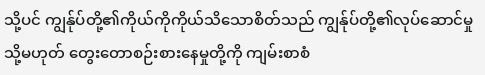သို့ပင် ကျွန်ုပ်တို့၏ကိုယ်ကိုကိုယ်သိသောစိတ်သည် ကျွန်ုပ်တို့၏လုပ်ဆောင်မှု သို့မဟုတ် တွေးတောစဉ်းစားနေမှုတို့ကို ကျမ်းစာစံ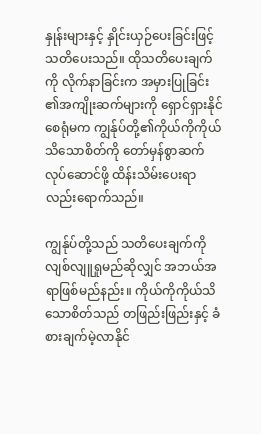နှုန်းများနှင့် နှိုင်းယှဉ်ပေးခြင်းဖြင့် သတိပေးသည်။ ထိုသတိပေးချက်ကို လိုက်နာခြင်းက အမှားပြုခြင်း၏အကျိုးဆက်များကို ရှောင်ရှားနိုင်စေရုံမက ကျွန်ုပ်တို့၏ကိုယ်ကိုကိုယ်သိသောစိတ်ကို တော်မှန်စွာဆက်လုပ်ဆောင်ဖို့ ထိန်းသိမ်းပေးရာလည်းရောက်သည်။

ကျွန်ုပ်တို့သည် သတိပေးချက်ကို လျစ်လျူရှုမည်ဆိုလျှင် အဘယ်အရာဖြစ်မည်နည်း။ ကိုယ်ကိုကိုယ်သိသောစိတ်သည် တဖြည်းဖြည်းနှင့် ခံစားချက်မဲ့လာနိုင်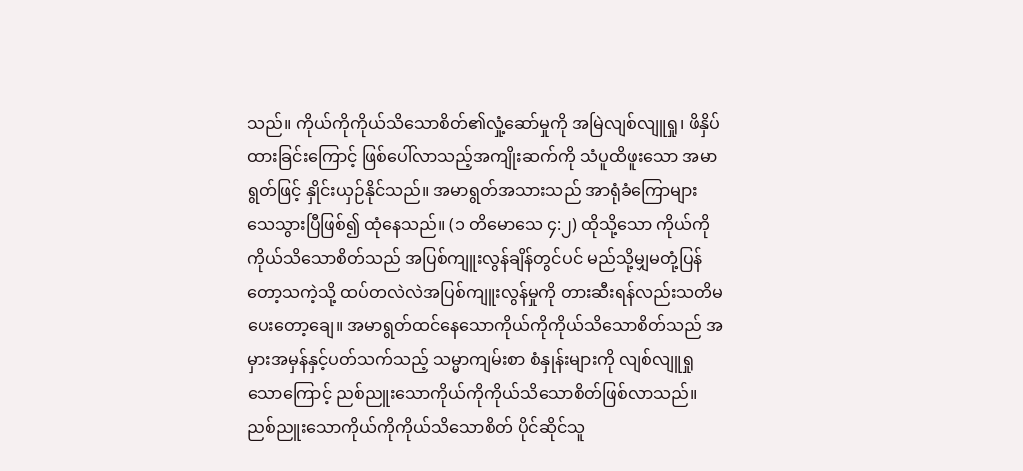သည်။ ကိုယ်ကိုကိုယ်သိသောစိတ်၏လှုံ့ဆော်မှုကို အမြဲလျစ်လျူရှု၊ ဖိနှိပ်ထားခြင်းကြောင့် ဖြစ်ပေါ်လာသည့်အကျိုးဆက်ကို သံပူထိဖူးသော အမာရွတ်ဖြင့် နှိုင်းယှဉ်နိုင်သည်။ အမာရွတ်အသားသည် အာရုံခံကြောများသေသွားပြီဖြစ်၍ ထုံနေသည်။ (၁ တိမောသေ ၄:၂) ထိုသို့သော ကိုယ်ကိုကိုယ်သိသောစိတ်သည် အပြစ်ကျူးလွန်ချိန်တွင်ပင် မည်သို့မျှမတုံ့ပြန်တော့သကဲ့သို့ ထပ်တလဲလဲအပြစ်ကျူးလွန်မှုကို တားဆီးရန်လည်းသတိမပေးတော့ချေ။ အမာရွတ်ထင်နေသောကိုယ်ကိုကိုယ်သိသောစိတ်သည် အမှားအမှန်နှင့်ပတ်သက်သည့် သမ္မာကျမ်းစာ စံနှုန်းများကို လျစ်လျူရှုသောကြောင့် ညစ်ညူးသောကိုယ်ကိုကိုယ်သိသောစိတ်ဖြစ်လာသည်။ ညစ်ညူးသောကိုယ်ကိုကိုယ်သိသောစိတ် ပိုင်ဆိုင်သူ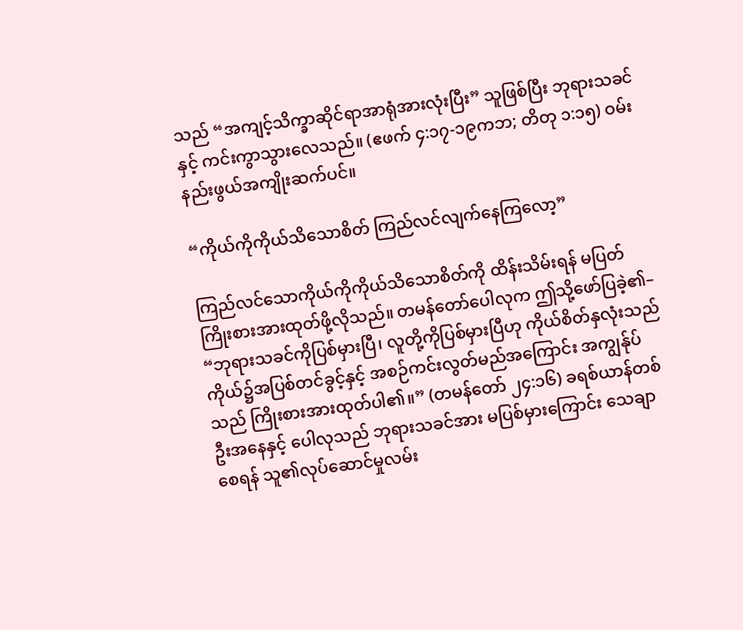သည် “အကျင့်သိက္ခာဆိုင်ရာအာရုံအားလုံးပြီး” သူဖြစ်ပြီး ဘုရားသခင်နှင့် ကင်းကွာသွားလေသည်။ (ဧဖက် ၄:၁၇-၁၉ကဘ; တိတု ၁:၁၅) ဝမ်းနည်းဖွယ်အကျိုးဆက်ပင်။

“ကိုယ်ကိုကိုယ်သိသောစိတ် ကြည်လင်လျက်နေကြလော့”

ကြည်လင်သောကိုယ်ကိုကိုယ်သိသောစိတ်ကို ထိန်းသိမ်းရန် မပြတ်ကြိုးစားအားထုတ်ဖို့လိုသည်။ တမန်တော်ပေါလုက ဤသို့ဖော်ပြခဲ့၏– “ဘုရားသခင်ကိုပြစ်မှားပြီ၊ လူတို့ကိုပြစ်မှားပြီဟု ကိုယ်စိတ်နှလုံးသည် ကိုယ်၌အပြစ်တင်ခွင့်နှင့် အစဉ်ကင်းလွတ်မည်အကြောင်း အကျွန်ုပ်သည် ကြိုးစားအားထုတ်ပါ၏။” (တမန်တော် ၂၄:၁၆) ခရစ်ယာန်တစ်ဦးအနေနှင့် ပေါလုသည် ဘုရားသခင်အား မပြစ်မှားကြောင်း သေချာစေရန် သူ၏လုပ်ဆောင်မှုလမ်း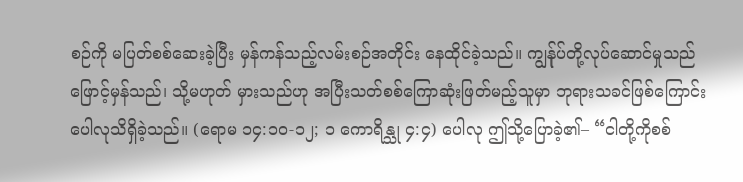စဉ်ကို မပြတ်စစ်ဆေးခဲ့ပြီး မှန်ကန်သည့်လမ်းစဉ်အတိုင်း နေထိုင်ခဲ့သည်။ ကျွန်ုပ်တို့လုပ်ဆောင်မှုသည် ဖြောင့်မှန်သည်၊ သို့မဟုတ် မှားသည်ဟု အပြီးသတ်စစ်ကြောဆုံးဖြတ်မည့်သူမှာ ဘုရားသခင်ဖြစ်ကြောင်း ပေါလုသိရှိခဲ့သည်။ (ရောမ ၁၄:၁၀-၁၂; ၁ ကောရိန္သု ၄:၄) ပေါလု ဤသို့ပြောခဲ့၏– “ငါတို့ကိုစစ်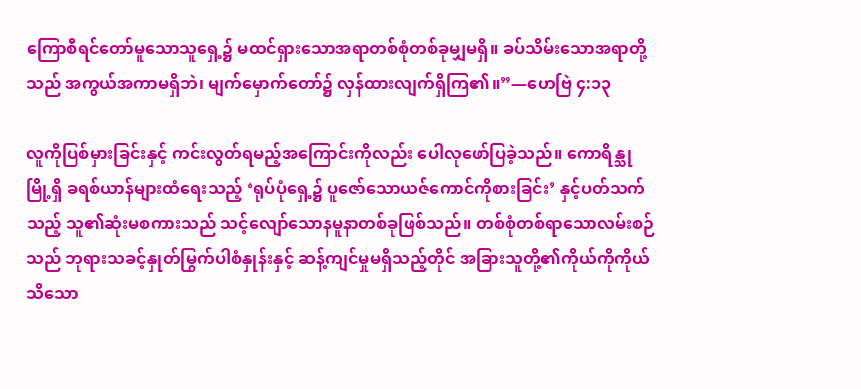ကြောစီရင်တော်မူသောသူရှေ့၌ မထင်ရှားသောအရာတစ်စုံတစ်ခုမျှမရှိ။ ခပ်သိမ်းသောအရာတို့သည် အကွယ်အကာမရှိဘဲ၊ မျက်မှောက်တော်၌ လှန်ထားလျက်ရှိကြ၏။”—ဟေဗြဲ ၄:၁၃

လူကိုပြစ်မှားခြင်းနှင့် ကင်းလွတ်ရမည့်အကြောင်းကိုလည်း ပေါလုဖော်ပြခဲ့သည်။ ကောရိန္သုမြို့ရှိ ခရစ်ယာန်များထံရေးသည့် ‘ရုပ်ပုံရှေ့၌ ပူဇော်သောယဇ်ကောင်ကိုစားခြင်း’ နှင့်ပတ်သက်သည့် သူ၏ဆုံးမစကားသည် သင့်လျော်သောနမူနာတစ်ခုဖြစ်သည်။ တစ်စုံတစ်ရာသောလမ်းစဉ်သည် ဘုရားသခင့်နှုတ်မြွက်ပါစံနှုန်းနှင့် ဆန့်ကျင်မှုမရှိသည့်တိုင် အခြားသူတို့၏ကိုယ်ကိုကိုယ်သိသော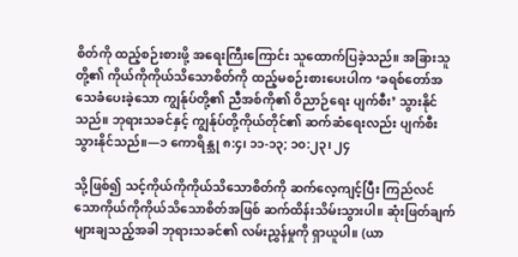စိတ်ကို ထည့်စဉ်းစားဖို့ အရေးကြီးကြောင်း သူထောက်ပြခဲ့သည်။ အခြားသူတို့၏ ကိုယ်ကိုကိုယ်သိသောစိတ်ကို ထည့်မစဉ်းစားပေးပါက ‘ခရစ်တော်အသေခံပေးခဲ့သော ကျွန်ုပ်တို့၏ ညီအစ်ကို၏ ဝိညာဉ်ရေး ပျက်စီး’ သွားနိုင်သည်။ ဘုရားသခင်နှင့် ကျွန်ုပ်တို့ကိုယ်တိုင်၏ ဆက်ဆံရေးလည်း ပျက်စီးသွားနိုင်သည်။—၁ ကောရိန္သု ၈:၄၊ ၁၁-၁၃; ၁၀:၂၃၊ ၂၄

သို့ဖြစ်၍ သင့်ကိုယ်ကိုကိုယ်သိသောစိတ်ကို ဆက်လေ့ကျင့်ပြီး ကြည်လင်သောကိုယ်ကိုကိုယ်သိသောစိတ်အဖြစ် ဆက်ထိန်းသိမ်းသွားပါ။ ဆုံးဖြတ်ချက်များချသည့်အခါ ဘုရားသခင်၏ လမ်းညွှန်မှုကို ရှာယူပါ။ (ယာ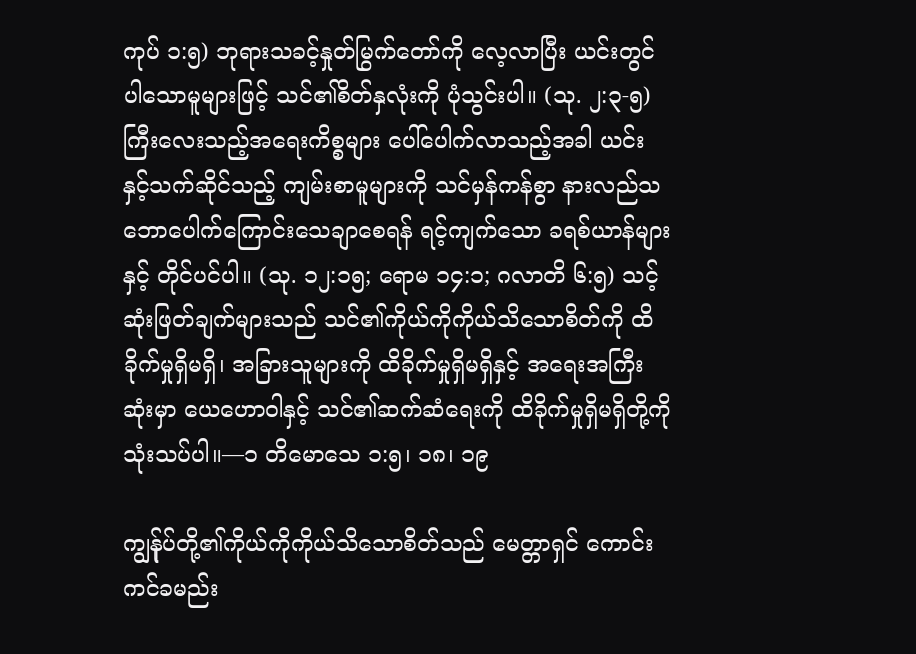ကုပ် ၁:၅) ဘုရားသခင့်နှုတ်မြွက်တော်ကို လေ့လာပြီး ယင်းတွင်ပါသောမူများဖြင့် သင်၏စိတ်နှလုံးကို ပုံသွင်းပါ။ (သု. ၂:၃-၅) ကြီးလေးသည့်အရေးကိစ္စများ ပေါ်ပေါက်လာသည့်အခါ ယင်းနှင့်သက်ဆိုင်သည့် ကျမ်းစာမူများကို သင်မှန်ကန်စွာ နားလည်သဘောပေါက်ကြောင်းသေချာစေရန် ရင့်ကျက်သော ခရစ်ယာန်များနှင့် တိုင်ပင်ပါ။ (သု. ၁၂:၁၅; ရောမ ၁၄:၁; ဂလာတိ ၆:၅) သင့်ဆုံးဖြတ်ချက်များသည် သင်၏ကိုယ်ကိုကိုယ်သိသောစိတ်ကို ထိခိုက်မှုရှိမရှိ၊ အခြားသူများကို ထိခိုက်မှုရှိမရှိနှင့် အရေးအကြီးဆုံးမှာ ယေဟောဝါနှင့် သင်၏ဆက်ဆံရေးကို ထိခိုက်မှုရှိမရှိတို့ကို သုံးသပ်ပါ။—၁ တိမောသေ ၁:၅၊ ၁၈၊ ၁၉

ကျွန်ုပ်တို့၏ကိုယ်ကိုကိုယ်သိသောစိတ်သည် မေတ္တာရှင် ကောင်းကင်ခမည်း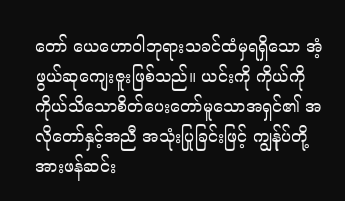တော် ယေဟောဝါဘုရားသခင်ထံမှရရှိသော အံ့ဖွယ်ဆုကျေးဇူးဖြစ်သည်။ ယင်းကို ကိုယ်ကိုကိုယ်သိသောစိတ်ပေးတော်မူသောအရှင်၏ အလိုတော်နှင့်အညီ အသုံးပြုခြင်းဖြင့် ကျွန်ုပ်တို့အားဖန်ဆင်း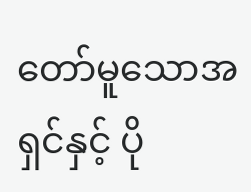တော်မူသောအရှင်နှင့် ပို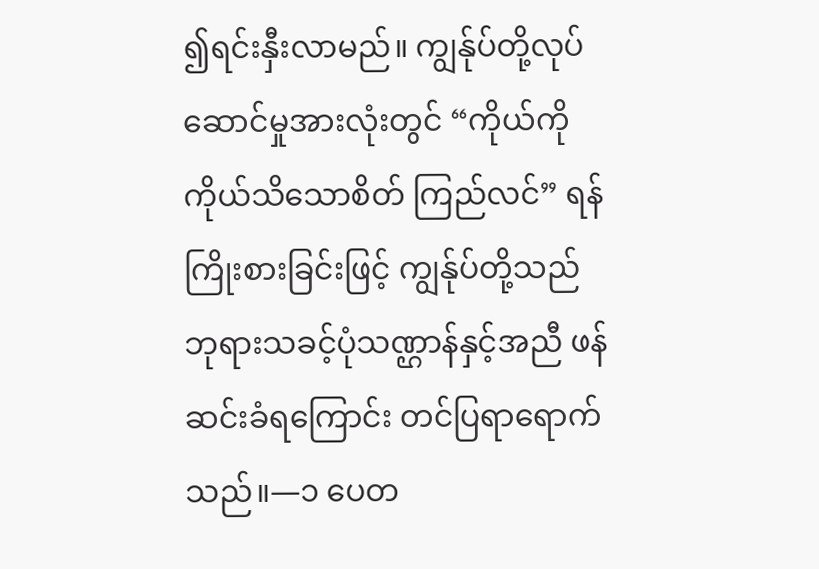၍ရင်းနှီးလာမည်။ ကျွန်ုပ်တို့လုပ်ဆောင်မှုအားလုံးတွင် “ကိုယ်ကိုကိုယ်သိသောစိတ် ကြည်လင်” ရန်ကြိုးစားခြင်းဖြင့် ကျွန်ုပ်တို့သည် ဘုရားသခင့်ပုံသဏ္ဌာန်နှင့်အညီ ဖန်ဆင်းခံရကြောင်း တင်ပြရာရောက်သည်။—၁ ပေတ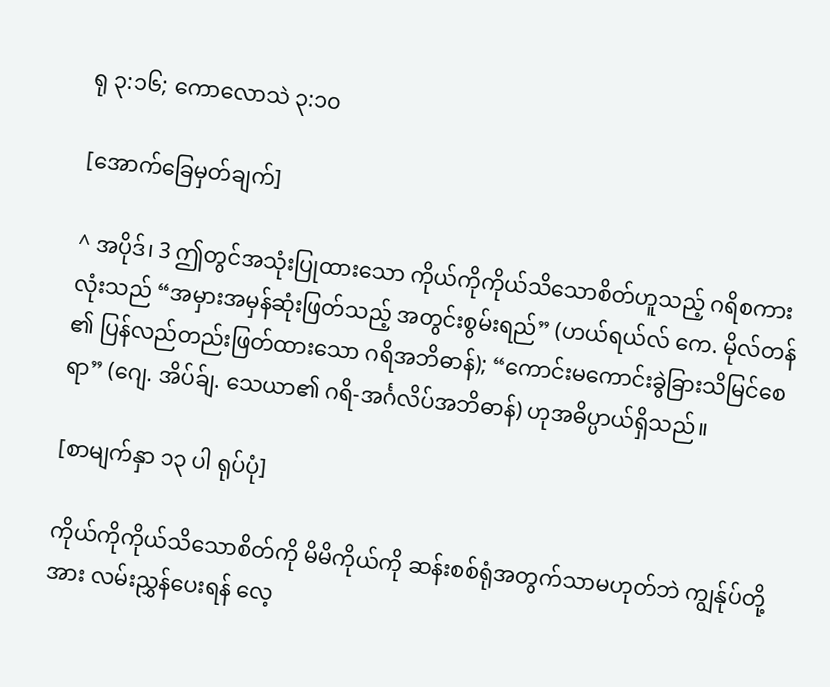ရု ၃:၁၆; ကောလောသဲ ၃:၁၀

[အောက်ခြေမှတ်ချက်]

^ အပိုဒ်၊ 3 ဤတွင်အသုံးပြုထားသော ကိုယ်ကိုကိုယ်သိသောစိတ်ဟူသည့် ဂရိစကားလုံးသည် “အမှားအမှန်ဆုံးဖြတ်သည့် အတွင်းစွမ်းရည်” (ဟယ်ရယ်လ် ကေ. မိုလ်တန်၏ ပြန်လည်တည်းဖြတ်ထားသော ဂရိအဘိဓာန်); “ကောင်းမကောင်းခွဲခြားသိမြင်စေရာ” (ဂျေ. အိပ်ခ်ျ. သေယာ၏ ဂရိ-အင်္ဂလိပ်အဘိဓာန်) ဟုအဓိပ္ပာယ်ရှိသည်။

[စာမျက်နှာ ၁၃ ပါ ရုပ်ပုံ]

ကိုယ်ကိုကိုယ်သိသောစိတ်ကို မိမိကိုယ်ကို ဆန်းစစ်ရုံအတွက်သာမဟုတ်ဘဲ ကျွန်ုပ်တို့အား လမ်းညွှန်ပေးရန် လေ့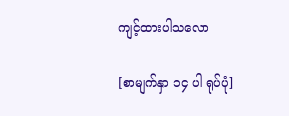ကျင့်ထားပါသလော

[စာမျက်နှာ ၁၄ ပါ ရုပ်ပုံ]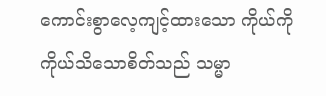ကောင်းစွာလေ့ကျင့်ထားသော ကိုယ်ကိုကိုယ်သိသောစိတ်သည် သမ္မာ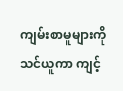ကျမ်းစာမူများကို သင်ယူကာ ကျင့်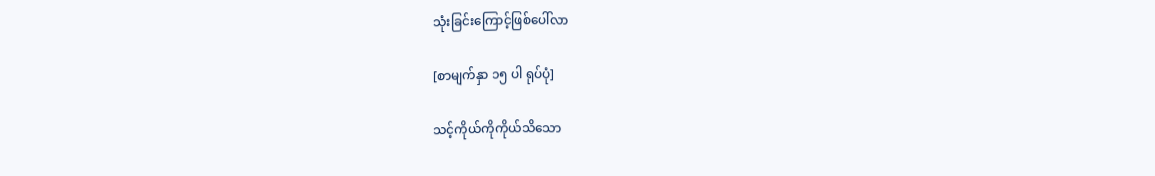သုံးခြင်းကြောင့်ဖြစ်ပေါ်လာ

[စာမျက်နှာ ၁၅ ပါ ရုပ်ပုံ]

သင့်ကိုယ်ကိုကိုယ်သိသော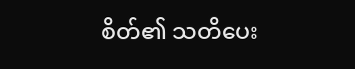စိတ်၏ သတိပေး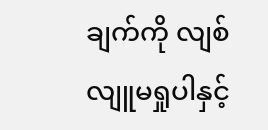ချက်ကို လျစ်လျူမရှုပါနှင့်